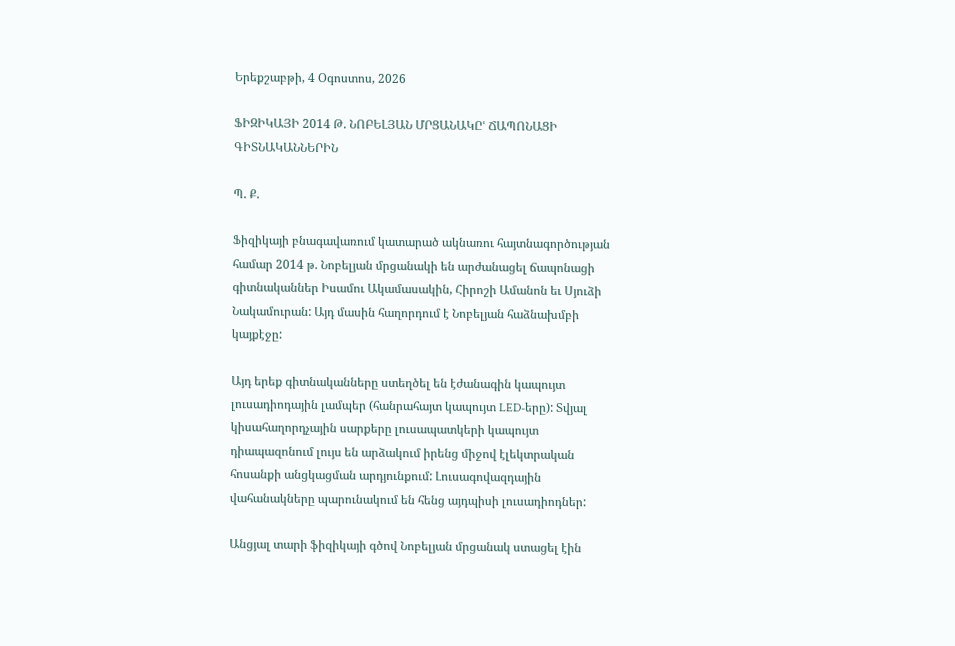Երեքշաբթի, 4 Օգոստոս, 2026

ՖԻԶԻԿԱՅԻ 2014 Թ. ՆՈԲԵԼՅԱՆ ՄՐՑԱՆԱԿԸՙ ՃԱՊՈՆԱՑԻ ԳԻՏՆԱԿԱՆՆԵՐԻՆ

Պ. Ք.

Ֆիզիկայի բնագավառում կատարած ակնառու հայտնագործության համար 2014 թ. Նոբելյան մրցանակի են արժանացել ճապոնացի գիտնականներ Իսամու Ակամասակին, Հիրոշի Ամանոն եւ Սյուձի Նակամուրան: Այդ մասին հաղորդում է Նոբելյան հաձնախմբի կայքէջը:

Այդ երեք գիտնականները ստեղծել են էժանագին կապույտ լուսադիոդային լամպեր (հանրահայտ կապույտ LED-երը): Տվյալ կիսահաղորդչային սարքերը լուսապատկերի կապույտ դիապազոնում լույս են արձակում իրենց միջով էլեկտրական հոսանքի անցկացման արդյունքում: Լուսագովազդային վահանակները պարունակում են հենց այդպիսի լուսադիոդներ:

Անցյալ տարի ֆիզիկայի գծով Նոբելյան մրցանակ ստացել էին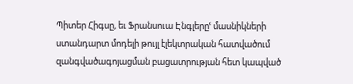Պիտեր Հիգսը, եւ Ֆրանսուա Էնգլերըՙ մասնիկների ստանդարտ մոդելի թույլ էլեկտրական հատվածում զանգվածագոյացման բացատրության հետ կապված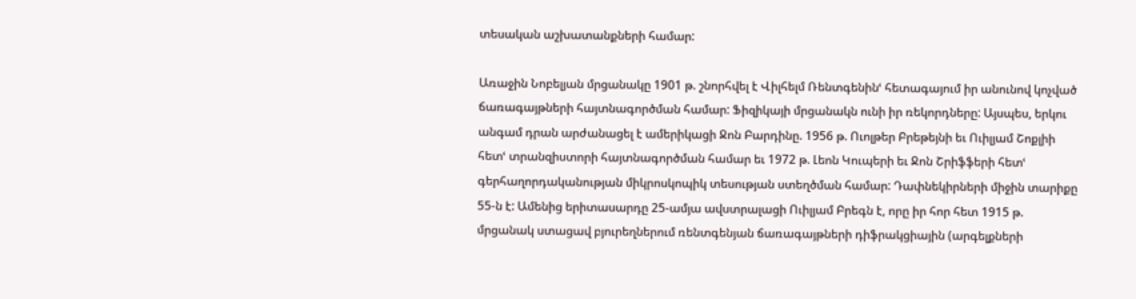տեսական աշխատանքների համար:

Առաջին Նոբելյան մրցանակը 1901 թ. շնորհվել է Վիլհելմ Ռենտգենինՙ հետագայում իր անունով կոչված ճառագայթների հայտնագործման համար: Ֆիզիկայի մրցանակն ունի իր ռեկորդները: Այսպես, երկու անգամ դրան արժանացել է ամերիկացի Ջոն Բարդինը. 1956 թ. Ուոլթեր Բրեթեյնի եւ Ուիլյամ Շոքլիի հետՙ տրանզիստորի հայտնագործման համար եւ 1972 թ. Լեոն Կուպերի եւ Ջոն Շրիֆֆերի հետՙ գերհաղորդականության միկրոսկոպիկ տեսության ստեղծման համար: Դափնեկիրների միջին տարիքը 55-ն է: Ամենից երիտասարդը 25-ամյա ավստրալացի Ուիլյամ Բրեգն է, որը իր հոր հետ 1915 թ. մրցանակ ստացավ բյուրեղներում ռենտգենյան ճառագայթների դիֆրակցիային (արգելքների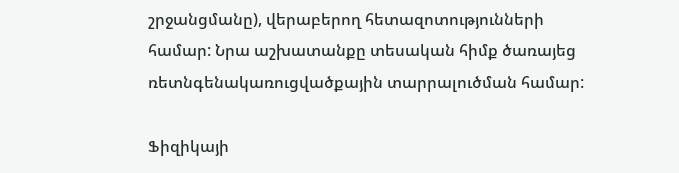շրջանցմանը), վերաբերող հետազոտությունների համար: Նրա աշխատանքը տեսական հիմք ծառայեց ռետնգենակառուցվածքային տարրալուծման համար:

Ֆիզիկայի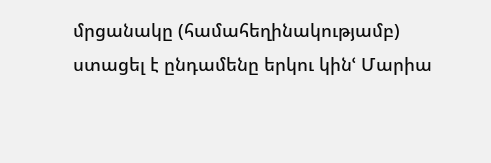մրցանակը (համահեղինակությամբ) ստացել է ընդամենը երկու կինՙ Մարիա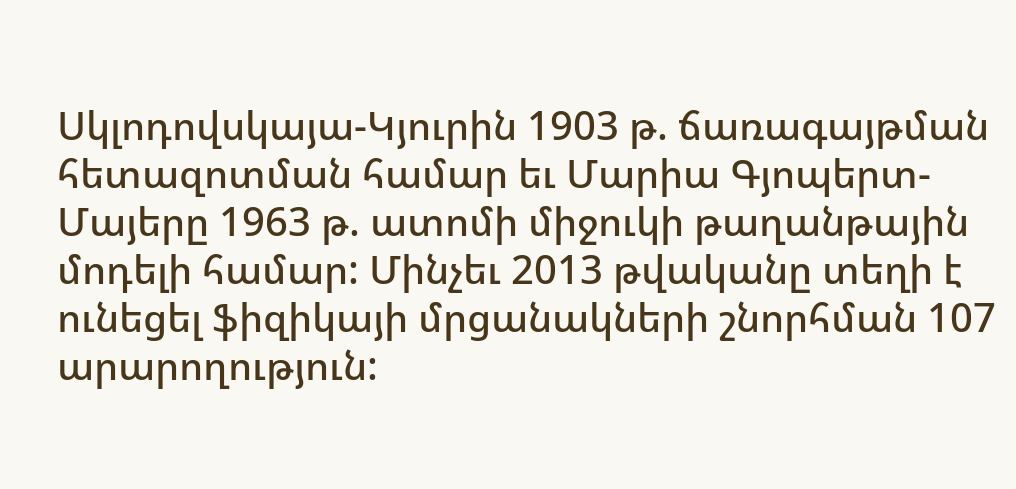Սկլոդովսկայա-Կյուրին 1903 թ. ճառագայթման հետազոտման համար եւ Մարիա Գյոպերտ-Մայերը 1963 թ. ատոմի միջուկի թաղանթային մոդելի համար: Մինչեւ 2013 թվականը տեղի է ունեցել ֆիզիկայի մրցանակների շնորհման 107 արարողություն: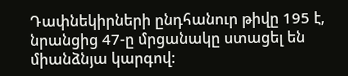Դափնեկիրների ընդհանուր թիվը 195 է, նրանցից 47-ը մրցանակը ստացել են միանձնյա կարգով: